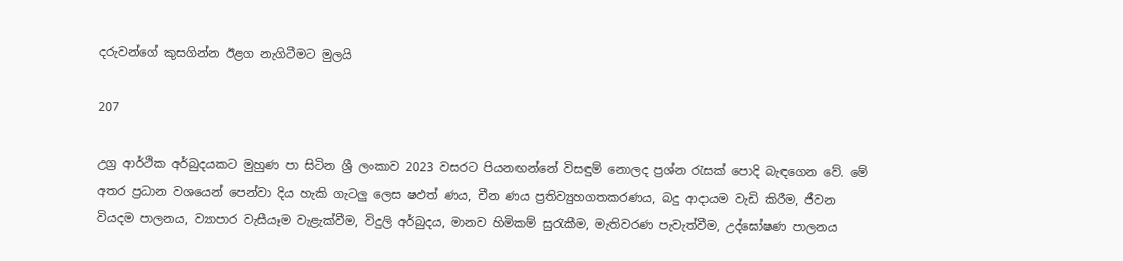දරුවන්ගේ කුසගින්න ඊළග නැගිටීමට මුලයි

207

උග්‍ර ආර්ථික අර්බුදයකට මුහුණ පා සිටින ශ්‍රී ලංකාව 2023 වසරට පියනඟන්නේ විසඳුම් නොලද ප්‍රශ්න රැසක් පොදි බැඳගෙන වේ. මේ අතර ප්‍රධාන වශයෙන් පෙන්වා දිය හැකි ගැටලු ලෙස ෂඵත්‍ ණය, චීන ණය ප්‍රතිව්‍යුහගතකරණය, බදු ආදායම වැඩි කිරීම, ජීවන වියදම පාලනය, ව්‍යාපාර වැසීයෑම වැළැක්වීම, විදුලි අර්බුදය, මානව හිමිකම් සුරැකීම, මැතිවරණ පැවැත්වීම, උද්ඝෝෂණ පාලනය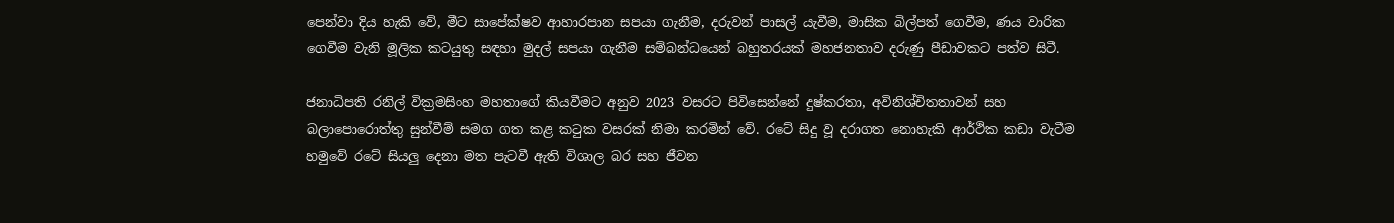පෙන්වා දිය හැකි වේ, මීට සාපේක්ෂව ආහාරපාන සපයා ගැනීම, දරුවන් පාසල් යැවීම, මාසික බිල්පත් ගෙවීම, ණය වාරික ගෙවීම වැනි මූලික කටයුතු සඳහා මුදල් සපයා ගැනීම සම්බන්ධයෙන් බහුතරයක් මහජනතාව දරුණු පීඩාවකට පත්ව සිටී.

ජනාධිපති රනිල් වික්‍රමසිංහ මහතාගේ කියවීමට අනුව 2023 වසරට පිවිසෙන්නේ දුෂ්කරතා, අවිනිශ්චිතතාවන් සහ බලාපොරොත්තු සුන්වීම් සමග ගත කළ කටුක වසරක් නිමා කරමින් වේ. රටේ සිදු වූ දරාගත නොහැකි ආර්ථික කඩා වැටීම හමුවේ රටේ සියලු දෙනා මත පැටවී ඇති විශාල බර සහ ජීවන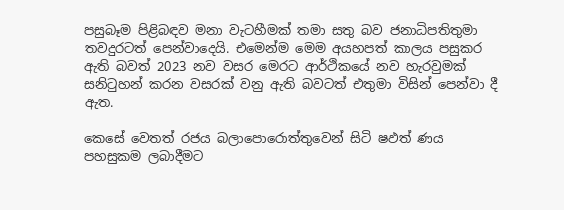පසුබෑම පිළිබඳව මනා වැටහීමක් තමා සතු බව ජනාධිපතිතුමා තවදුරටත් පෙන්වාදෙයි. එමෙන්ම මෙම අයහපත් කාලය පසුකර ඇති බවත් 2023 නව වසර මෙරට ආර්ථිකයේ නව හැරවුමක් සනිටුහන් කරන වසරක් වනු ඇති බවටත් එතුමා විසින් පෙන්වා දී ඇත.

කෙසේ වෙතත් රජය බලාපොරොත්තුවෙන් සිටි ෂඵත්‍ ණය පහසුකම ලබාදීමට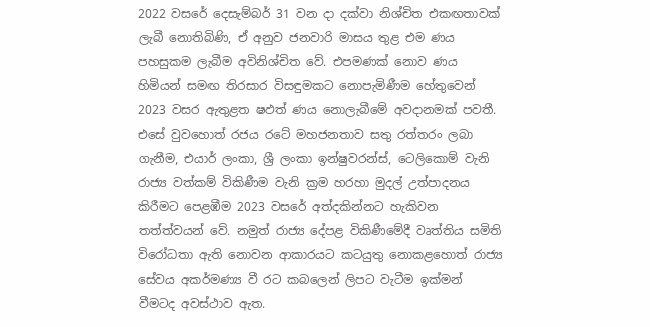2022 වසරේ දෙසැම්බර් 31 වන දා දක්වා නිශ්චිත එකඟතාවක් ලැබී නොතිබිණි, ඒ අනුව ජනවාරි මාසය තුළ එම ණය පහසුකම ලැබීම අවිනිශ්චිත වේ. එපමණක් නොව ණය හිමියන් සමඟ තිරසාර විසඳුමකට නොපැමිණීම හේතුවෙන් 2023 වසර ඇතුළත ෂඵත්‍ ණය නොලැබීමේ අවදානමක් පවතී. එසේ වුවහොත් රජය රටේ මහජනතාව සතු රත්තරං ලබා ගැනීම, එයාර් ලංකා, ශ්‍රී ලංකා ඉන්ෂුවරන්ස්, ටෙලිකොම් වැනි රාජ්‍ය වත්කම් විකිණීම වැනි ක්‍රම හරහා මුදල් උත්පාදනය කිරීමට පෙළඹීම 2023 වසරේ අත්දකින්නට හැකිවන තත්ත්වයන් වේ. නමුත් රාජ්‍ය දේපළ විකිණීමේදී වෘත්තිය සමිති විරෝධතා ඇති නොවන ආකාරයට කටයුතු නොකළහොත් රාජ්‍ය සේවය අකර්මණ්‍ය වී රට කබලෙන් ලිපට වැටීම ඉක්මන් වීමටද අවස්ථාව ඇත.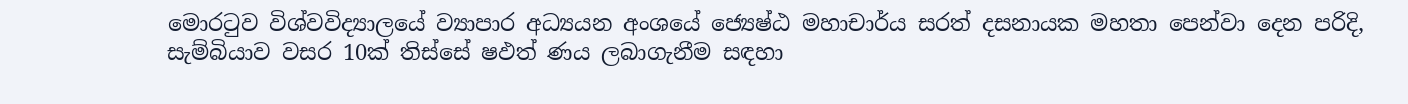මොරටුව විශ්වවිද්‍යාලයේ ව්‍යාපාර අධ්‍යයන අංශයේ ජ්‍යෙෂ්ඨ මහාචාර්ය සරත් දසනායක මහතා පෙන්වා දෙන පරිදි, සැම්බියාව වසර 10ක් තිස්සේ ෂඵත්‍ ණය ලබාගැනීම සඳහා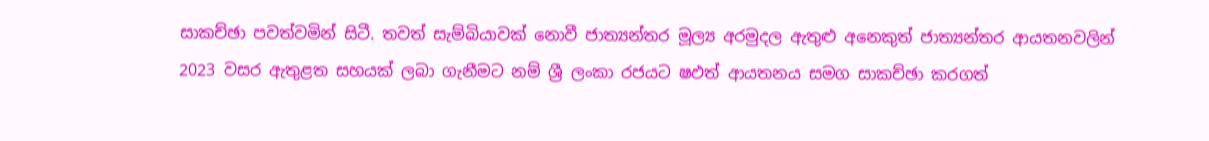සාකච්ඡා පවත්වමින් සිටී. තවත් සැම්බියාවක් නොවී ජාත්‍යන්තර මූල්‍ය අරමුදල ඇතුළු අනෙකුත් ජාත්‍යන්තර ආයතනවලින් 2023 වසර ඇතුළත සහයක් ලබා ගැනීමට නම් ශ්‍රී ලංකා රජයට ෂඵත්‍ ආයතනය සමග සාකච්ඡා කරගත්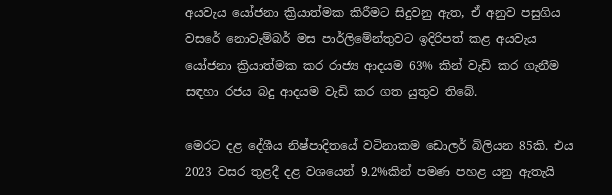අයවැය යෝජනා ක්‍රියාත්මක කිරීමට සිදුවනු ඇත, ඒ අනුව පසුගිය වසරේ නොවැම්බර් මස පාර්ලිමේන්තුවට ඉදිරිපත් කළ අයවැය යෝජනා ක්‍රියාත්මක කර රාජ්‍ය ආදයම 63% කින් වැඩි කර ගැනීම සඳහා රජය බදු ආදයම වැඩි කර ගත යුතුව තිබේ.

මෙරට දළ දේශීය නිෂ්පාදිතයේ වටිනාකම ඩොලර් බිලියන 85කි. එය 2023 වසර තුළදී දළ වශයෙන් 9.2%කින් පමණ පහළ යනු ඇතැයි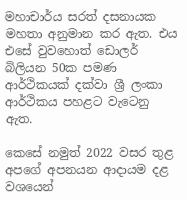මහාචාර්ය සරත් දසනායක මහතා අනුමාන කර ඇත. එය එසේ වුවහොත් ඩොලර් බිලියන 50ක පමණ ආර්ථිකයක් දක්වා ශ්‍රී ලංකා ආර්ථිකය පහළට වැටෙනු ඇත.

කෙසේ නමුත් 2022 වසර තුළ අපගේ අපනයන ආදායම දළ වශයෙන්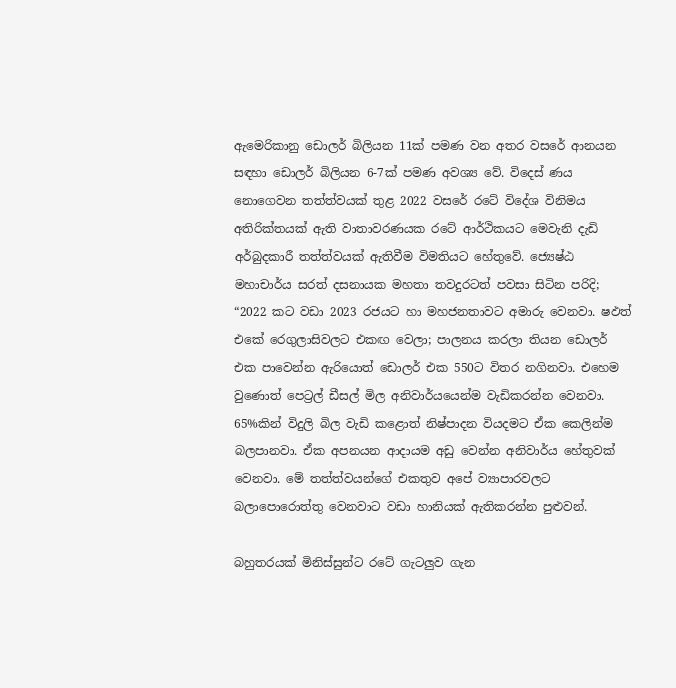ඇමෙරිකානු ඩොලර් බිලියන 11ක් පමණ වන අතර වසරේ ආනයන සඳහා ඩොලර් බිලියන 6-7ක් පමණ අවශ්‍ය වේ. විදෙස් ණය නොගෙවන තත්ත්වයක් තුළ 2022 වසරේ රටේ විදේශ විනිමය අතිරික්තයක් ඇති වාතාවරණයක රටේ ආර්ථිකයට මෙවැනි දැඩි අර්බුදකාරී තත්ත්වයක් ඇතිවීම විමතියට හේතුවේ. ජ්‍යෙෂ්ඨ මහාචාර්ය සරත් දසනායක මහතා තවදුරටත් පවසා සිටින පරිදි; “2022 කට වඩා 2023 රජයට හා මහජනතාවට අමාරු වෙනවා. ෂඵත්‍ එකේ රෙගුලාසිවලට එකඟ වෙලා; පාලනය කරලා තියන ඩොලර් එක පාවෙන්න ඇරියොත් ඩොලර් එක 550ට විතර නගිනවා. එහෙම වුණොත් පෙට්‍රල් ඩීසල් මිල අනිවාර්යයෙන්ම වැඩිකරන්න වෙනවා. 65%කින් විදුලි බිල වැඩි කළොත් නිෂ්පාදන වියදමට ඒක කෙලින්ම බලපානවා. ඒක අපනයන ආදායම අඩු වෙන්න අනිවාර්ය හේතුවක් වෙනවා. මේ තත්ත්වයන්ගේ එකතුව අපේ ව්‍යාපාරවලට බලාපොරොත්තු වෙනවාට වඩා හානියක් ඇතිකරන්න පුළුවන්.

බහුතරයක් මිනිස්සුන්ට රටේ ගැටලුව ගැන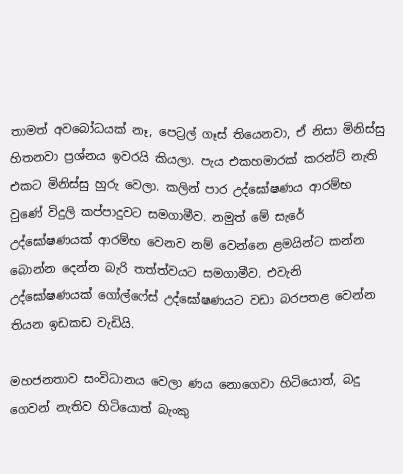තාමත් අවබෝධයක් නෑ, පෙට්‍රල් ගෑස් තියෙනවා, ඒ නිසා මිනිස්සු හිතනවා ප්‍රශ්නය ඉවරයි කියලා. පැය එකහමාරක් කරන්ට් නැති එකට මිනිස්සු හුරු වෙලා. කලින් පාර උද්ඝෝෂණය ආරම්භ වුණේ විදුලි කප්පාදුවට සමගාමීව. නමුත් මේ සැරේ උද්ඝෝෂණයක් ආරම්භ වෙනව නම් වෙන්නෙ ළමයින්ට කන්න බොන්න දෙන්න බැරි තත්ත්වයට සමගාමීව. එවැනි උද්ඝෝෂණයක් ගෝල්ෆේස් උද්ඝෝෂණයට වඩා බරපතළ වෙන්න තියන ඉඩකඩ වැඩියි.

මහජනතාව සංවිධානය වෙලා ණය නොගෙවා හිටියොත්, බදු ගෙවන් නැතිව හිටියොත් බැංකු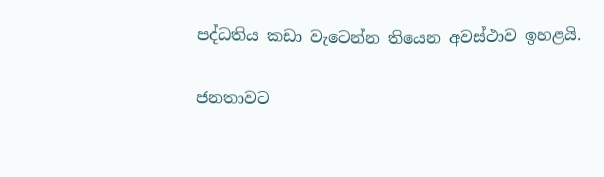පද්ධතිය කඩා වැටෙන්න තියෙන අවස්ථාව ඉහළයි.

ජනතාවට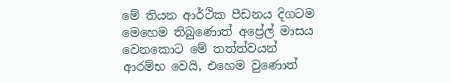මේ තියන ආර්ථික පීඩනය දිගටම මෙහෙම තිබුණොත් අප්‍රේල් මාසය වෙනකොට මේ තත්ත්වයන් ආරම්භ වෙයි, එහෙම වුණොත්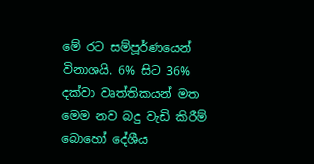මේ රට සම්පූර්ණයෙන් විනාශයි. 6% සිට 36% දක්වා වෘත්තිකයන් මත මෙම නව බදු වැඩි කිරීම් බොහෝ දේශීය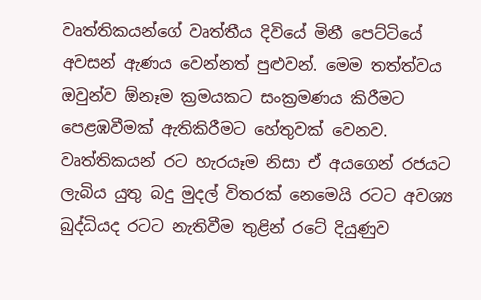වෘත්තිකයන්ගේ වෘත්තීය දිවියේ මිනී පෙට්ටියේ අවසන් ඇණය වෙන්නත් පුළුවන්. මෙම තත්ත්වය ඔවුන්ව ඕනෑම ක්‍රමයකට සංක්‍රමණය කිරීමට පෙළඹවීමක් ඇතිකිරීමට හේතුවක් වෙනව. වෘත්තිකයන් රට හැරයෑම නිසා ඒ අයගෙන් රජයට ලැබිය යුතු බදු මුදල් විතරක් නෙමෙයි රටට අවශ්‍ය බුද්ධියද රටට නැතිවීම තුළින් රටේ දියුණුව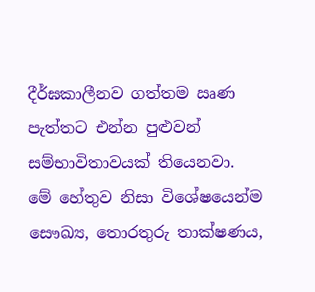දීර්ඝකාලීනව ගත්තම ඍණ පැත්තට එන්න පුළුවන් සම්භාවිතාවයක් තියෙනවා. මේ හේතුව නිසා විශේෂයෙන්ම සෞඛ්‍ය, තොරතුරු තාක්ෂණය,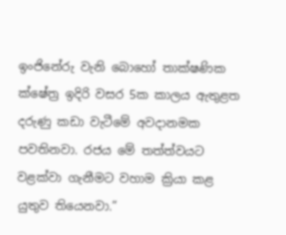ඉංජිනේරු වැනි බොහෝ තාක්ෂණික ක්ෂේත්‍ර ඉදිරි වසර 5ක කාලය ඇතුළත දරුණු කඩා වැටීමේ අවදානමක පවතිනවා. රජය මේ තත්ත්වයට වළක්වා ගැනීමට වහාම ක්‍රියා කළ යුතුව තියෙනවා.”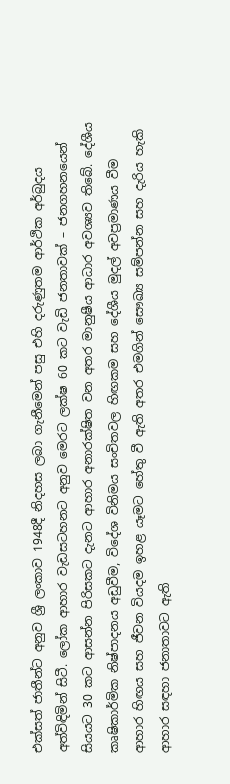එක්සත් ජාතීන්ට අනුව ශ්‍රී ලංකාව 1948දී නිදහස ලබා ගැනීමෙන් පසු එහි දරුණුතම ආර්ථික අර්බුදය අත්විඳිමින් සිටී. ලෝක ආහාර වැඩසටහනට අනුව මෙරට ලක්ෂ 60 කට වැඩි ජනතාවක් – ජනගහනයෙන් සියයට 30 කට ආසන්න පිරිසකට දැනට ආහාර අනාරක්ෂිත වන අතර මානුෂීය ආධාර අවශ්‍යව තිබේ. දේශීය කෘෂිකාර්මික නිෂ්පාදනය අඩුවීම, විදේශ විනිමය සංචිතවල හිඟකම සහ දේශීය මුදල් අවප්‍රමාණය වීම ආහාර හිඟය සහ ජීවන වියදම ඉහළ යෑමට හේතු වී ඇති අතර එමගින් සෞඛ්‍ය සම්පන්න සහ දැරිය හැකි ආහාර සඳහා ජනාතාවට ඇති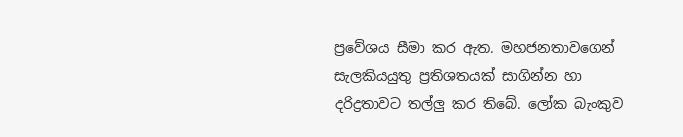ප්‍රවේශය සීමා කර ඇත. මහජනතාවගෙන් සැලකියයුතු ප්‍රතිශතයක් සාගින්න හා දරිද්‍රතාවට තල්ලු කර තිබේ. ලෝක බැංකුව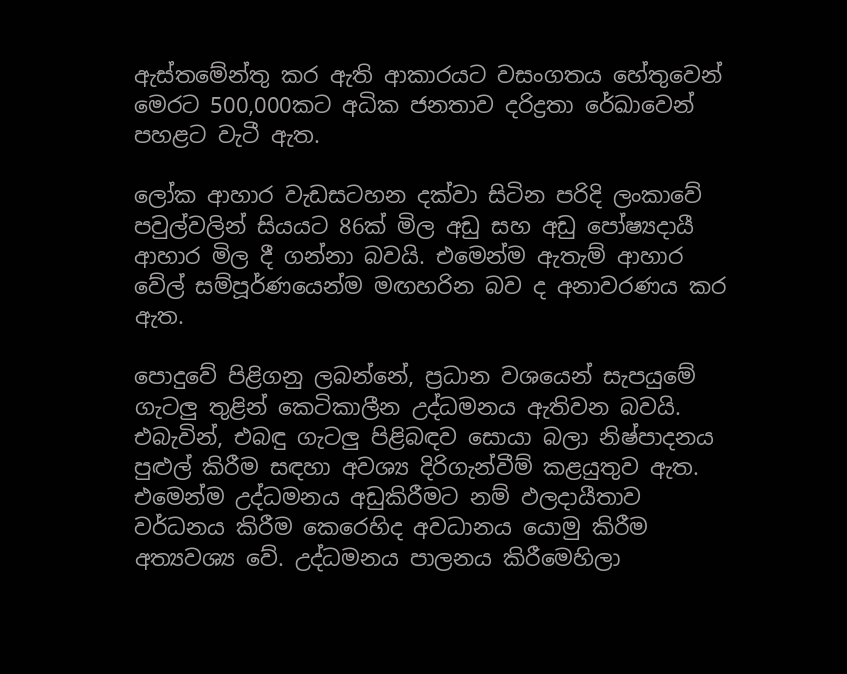ඇස්තමේන්තු කර ඇති ආකාරයට වසංගතය හේතුවෙන් මෙරට 500,000කට අධික ජනතාව දරිද්‍රතා රේඛාවෙන් පහළට වැටී ඇත.

ලෝක ආහාර වැඩසටහන දක්වා සිටින පරිදි ලංකාවේ පවුල්වලින් සියයට 86ක් මිල අඩු සහ අඩු පෝෂ්‍යදායී ආහාර මිල දී ගන්නා බවයි. එමෙන්ම ඇතැම් ආහාර වේල් සම්පූර්ණයෙන්ම මඟහරින බව ද අනාවරණය කර ඇත.

පොදුවේ පිළිගනු ලබන්නේ, ප්‍රධාන වශයෙන් සැපයුමේ ගැටලු තුළින් කෙටිකාලීන උද්ධමනය ඇතිවන බවයි. එබැවින්, එබඳු ගැටලු පිළිබඳව සොයා බලා නිෂ්පාදනය පුළුල් කිරීම සඳහා අවශ්‍ය දිරිගැන්වීම් කළයුතුව ඇත. එමෙන්ම උද්ධමනය අඩුකිරීමට නම් ඵලදායීතාව වර්ධනය කිරීම කෙරෙහිද අවධානය යොමු කිරීම අත්‍යවශ්‍ය වේ. උද්ධමනය පාලනය කිරීමෙහිලා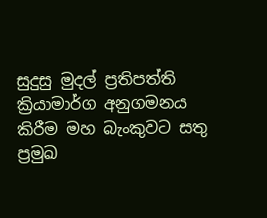සුදුසු මුදල් ප්‍රතිපත්ති ක්‍රියාමාර්ග අනුගමනය කිරීම මහ බැංකුවට සතු ප්‍රමුඛ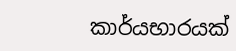කාර්යභාරයක්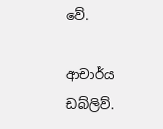වේ.

ආචාර්ය ඩබ්ලිව්.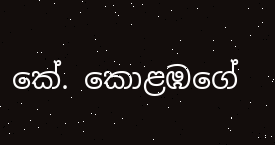කේ. කොළඹගේ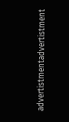advertistmentadvertistment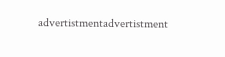advertistmentadvertistment